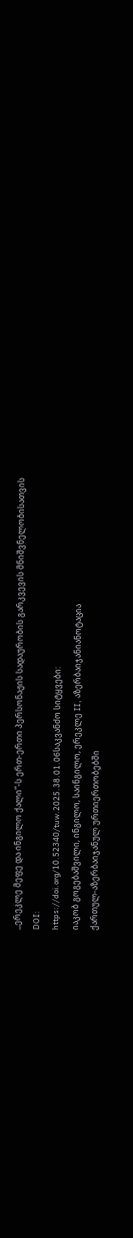,,ერეკლე მეფე და ინგილო ქალი“-ს ერთ-ერთი პერსონაჟის სადაურობის გარკვევის მნიშვნელობისათვის
DOI:
https://doi.org/10.52340/tuw.2025.38.01.06საკვანძო სიტყვები:
იაკობ გოგებაშვილი, ინგილო, საინგილო, ერეკლე II, აზერბაიჯანიანოტაცია
ქართულ-აზერბაიჯანულ ურთიერთობებში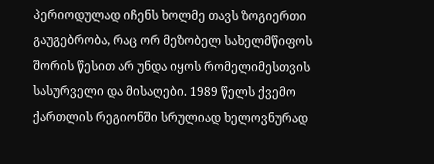პერიოდულად იჩენს ხოლმე თავს ზოგიერთი გაუგებრობა, რაც ორ მეზობელ სახელმწიფოს შორის წესით არ უნდა იყოს რომელიმესთვის სასურველი და მისაღები. 1989 წელს ქვემო ქართლის რეგიონში სრულიად ხელოვნურად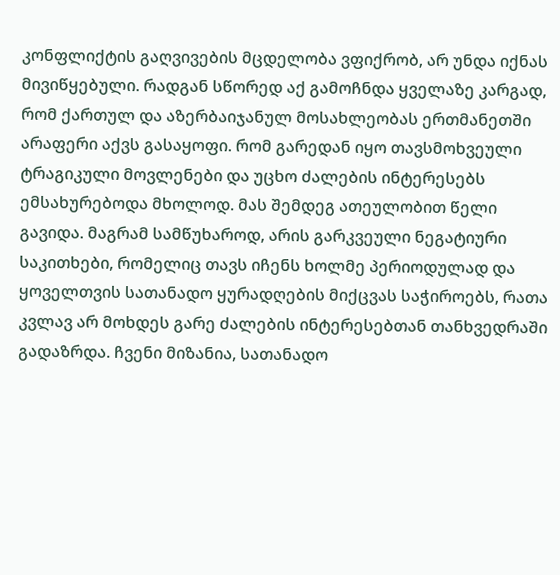კონფლიქტის გაღვივების მცდელობა ვფიქრობ, არ უნდა იქნას მივიწყებული. რადგან სწორედ აქ გამოჩნდა ყველაზე კარგად, რომ ქართულ და აზერბაიჯანულ მოსახლეობას ერთმანეთში არაფერი აქვს გასაყოფი. რომ გარედან იყო თავსმოხვეული ტრაგიკული მოვლენები და უცხო ძალების ინტერესებს ემსახურებოდა მხოლოდ. მას შემდეგ ათეულობით წელი გავიდა. მაგრამ სამწუხაროდ, არის გარკვეული ნეგატიური საკითხები, რომელიც თავს იჩენს ხოლმე პერიოდულად და ყოველთვის სათანადო ყურადღების მიქცვას საჭიროებს, რათა კვლავ არ მოხდეს გარე ძალების ინტერესებთან თანხვედრაში გადაზრდა. ჩვენი მიზანია, სათანადო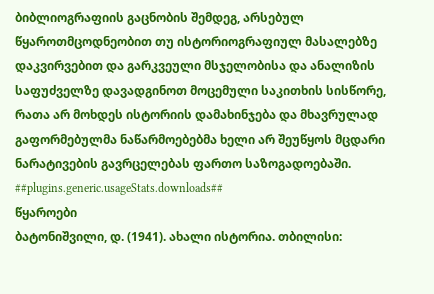ბიბლიოგრაფიის გაცნობის შემდეგ, არსებულ წყაროთმცოდნეობით თუ ისტორიოგრაფიულ მასალებზე დაკვირვებით და გარკვეული მსჯელობისა და ანალიზის საფუძველზე დავადგინოთ მოცემული საკითხის სისწორე, რათა არ მოხდეს ისტორიის დამახინჯება და მხავრულად გაფორმებულმა ნაწარმოებებმა ხელი არ შეუწყოს მცდარი ნარატივების გავრცელებას ფართო საზოგადოებაში.
##plugins.generic.usageStats.downloads##
წყაროები
ბატონიშვილი, დ. (1941). ახალი ისტორია. თბილისი: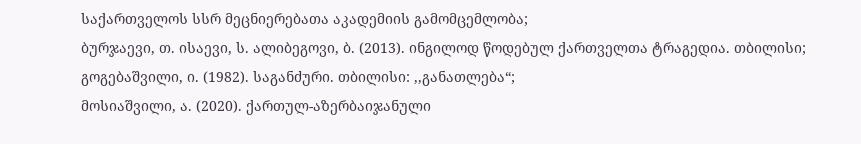საქართველოს სსრ მეცნიერებათა აკადემიის გამომცემლობა;
ბურჯაევი, თ. ისაევი, ს. ალიბეგოვი, ბ. (2013). ინგილოდ წოდებულ ქართველთა ტრაგედია. თბილისი;
გოგებაშვილი, ი. (1982). საგანძური. თბილისი: ,,განათლება“;
მოსიაშვილი, ა. (2020). ქართულ-აზერბაიჯანული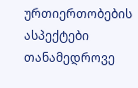ურთიერთობების ასპექტები თანამედროვე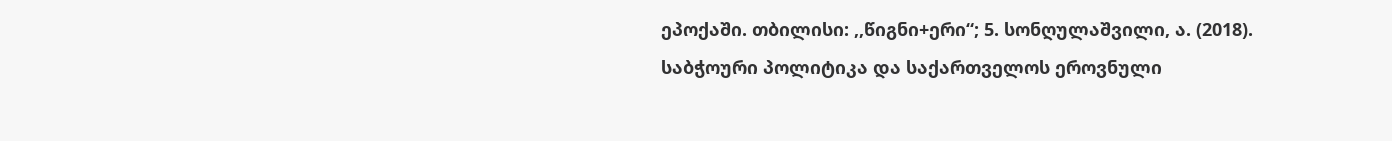ეპოქაში. თბილისი: ,,წიგნი+ერი“; 5. სონღულაშვილი, ა. (2018). საბჭოური პოლიტიკა და საქართველოს ეროვნული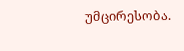უმცირესობა.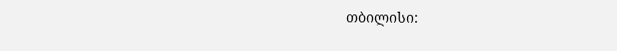თბილისი: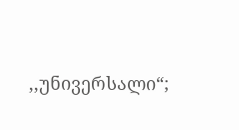,,უნივერსალი“;